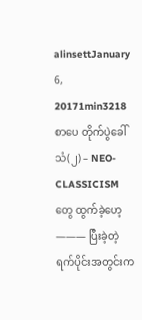alinsettJanuary 6, 20171min3218
စာပေ တိုက်ပွဲခေါ်သံ(၂) – NEO-CLASSICISM တွေ ထွက်ခဲ့ဟေ့ ——— ပြီးခဲ့တဲ့ ရက်ပိုင်းအတွင်းက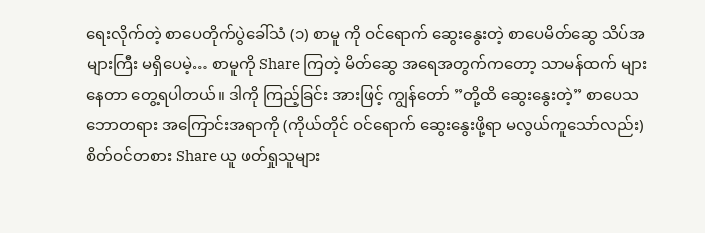ရေးလိုက်တဲ့ စာပေတိုက်ပွဲခေါ်သံ (၁) စာမူ ကို ဝင်ရောက် ဆွေးနွေးတဲ့ စာပေမိတ်ဆွေ သိပ်အများကြီး မရှိပေမဲ့… စာမူကို Share ကြတဲ့ မိတ်ဆွေ အရေအတွက်ကတော့ သာမန်ထက် များနေတာ တွေ့ရပါတယ်။ ဒါကို ကြည့်ခြင်း အားဖြင့် ကျွန်တော် ”တို့ထိ ဆွေးနွေးတဲ့” စာပေသဘောတရား အကြောင်းအရာကို (ကိုယ်တိုင် ဝင်ရောက် ဆွေးနွေးဖို့ရာ မလွယ်ကူသော်လည်း) စိတ်ဝင်တစား Share ယူ ဖတ်ရှုသူများ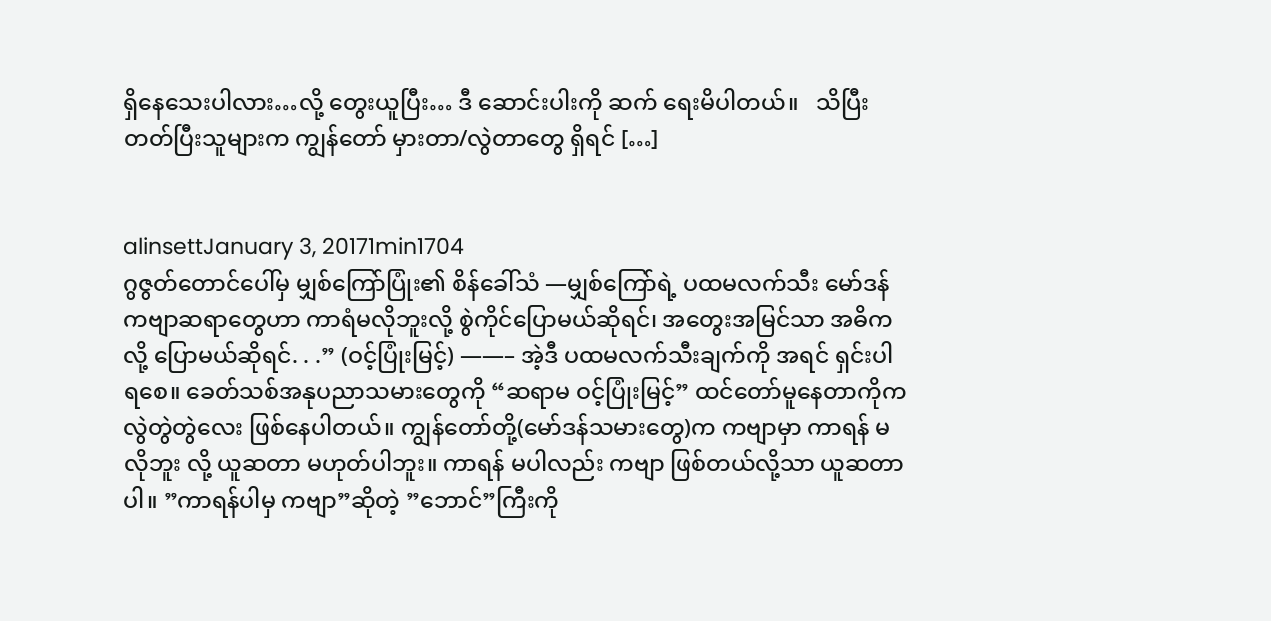ရှိနေသေးပါလား…လို့ တွေးယူပြီး… ဒီ ဆောင်းပါးကို ဆက် ရေးမိပါတယ်။   သိပြီး တတ်ပြီးသူများက ကျွန်တော် မှားတာ/လွဲတာတွေ ရှိရင် […]


alinsettJanuary 3, 20171min1704
ဂွဇွတ်တောင်ပေါ်မှ မျှစ်ကြော်ပြုံး၏ စိန်ခေါ်သံ —မျှစ်ကြော်ရဲ့ ပထမလက်သီး မော်ဒန်ကဗျာဆရာတွေဟာ ကာရံမလိုဘူးလို့ စွဲကိုင်ပြောမယ်ဆိုရင်၊ အတွေးအမြင်သာ အဓိကလို့ ပြောမယ်ဆိုရင်. . .” (ဝင့်ပြုံးမြင့်) ——– အဲ့ဒီ ပထမလက်သီးချက်ကို အရင် ရှင်းပါရစေ။ ခေတ်သစ်အနုပညာသမားတွေကို “ဆရာမ ဝင့်ပြုံးမြင့်” ထင်တော်မူနေတာကိုက လွဲတွဲတွဲလေး ဖြစ်နေပါတယ်။ ကျွန်တော်တို့(မော်ဒန်သမားတွေ)က ကဗျာမှာ ကာရန် မလိုဘူး လို့ ယူဆတာ မဟုတ်ပါဘူး။ ကာရန် မပါလည်း ကဗျာ ဖြစ်တယ်လို့သာ ယူဆတာပါ။ ”ကာရန်ပါမှ ကဗျာ”ဆိုတဲ့ ”ဘောင်”ကြီးကို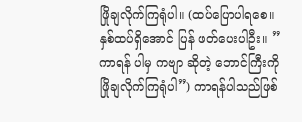ဖြိုချလိုက်ကြရုံပါ။ (ထပ်ပြောပါရစေ။ နှစ်ထပ်ရှိအောင် ပြန် ဖတ်ပေးပါဦး။ ”ကာရန် ပါမှ ကဗျာ ဆိုတဲ့ ဘောင်ကြီးကို ဖြိုချလိုက်ကြရုံပါ”) ကာရန်ပါသည်ဖြစ်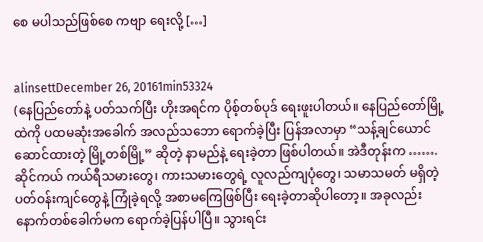စေ မပါသည်ဖြစ်စေ ကဗျာ ရေးလို့ […]


alinsettDecember 26, 20161min53324
(နေပြည်တော်နဲ့ ပတ်သက်ပြီး ဟိုးအရင်က ပိုစ့်တစ်ပုဒ် ရေးဖူးပါတယ်။ နေပြည်တော်မြို့ထဲကို ပထမဆုံးအခေါက် အလည်သဘော ရောက်ခဲ့ပြီး ပြန်အလာမှာ “သန့်ချင်ယောင် ဆောင်ထားတဲ့ မြို့တစ်မြို့” ဆိုတဲ့ နာမည်နဲ့ ရေးခဲ့တာ ဖြစ်ပါတယ်။ အဲဒီတုန်းက ……. ဆိုင်ကယ် ကယ်ရီသမားတွေ၊ ကားသမားတွေရဲ့ လူလည်ကျပုံတွေ၊ သမာသမတ် မရှိတဲ့ ပတ်ဝန်းကျင်တွေနဲ့ ကြုံခဲ့ရလို့ အစာမကြေဖြစ်ပြီး ရေးခဲ့တာဆိုပါတော့။ အခုလည်း နောက်တစ်ခေါက်မက ရောက်ခဲ့ပြန်ပါပြီ။ သွားရင်း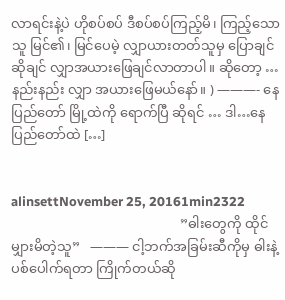လာရင်းနဲ့ပဲ ဟိုစပ်စပ် ဒီစပ်စပ်ကြည့်မိ၊ ကြည့်သောသူ မြင်၏၊ မြင်ပေမဲ့ လျှာယားတတ်သူမှ ပြောချင်ဆိုချင် လျှာအယားဖြေချင်လာတာပါ။ ဆိုတော့ … နည်းနည်း လျှာ အယားဖြေမယ်နော်။ ) ———- နေပြည်တော် မြို့ထဲကို ရောက်ပြီ ဆိုရင် … ဒါ…နေပြည်တော်ထဲ […]


alinsettNovember 25, 20161min2322
                                                  ”ဓါးတွေကို ထိုင်မျှားမိတဲ့သူ”   ——— ငါ့ဘက်အခြမ်းဆီကိုမှ ဓါးနဲ့ ပစ်ပေါက်ရတာ ကြိုက်တယ်ဆို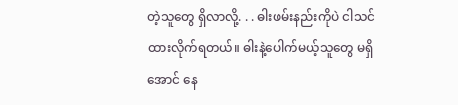တဲ့သူတွေ ရှိလာလို့. . . ဓါးဖမ်းနည်းကိုပဲ ငါသင်ထားလိုက်ရတယ်။ ဓါးနဲ့ပေါက်မယ့်သူတွေ မရှိအောင် နေ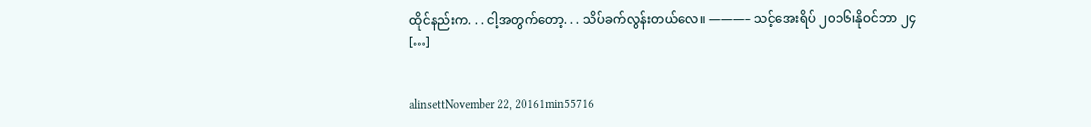ထိုင်နည်းက. . . ငါ့အတွက်တော့. . . သိပ်ခက်လွန်းတယ်လေ။ ———– သင့်အေးရိပ် ၂၀၁၆၊နိုဝင်ဘာ ၂၄         […]


alinsettNovember 22, 20161min55716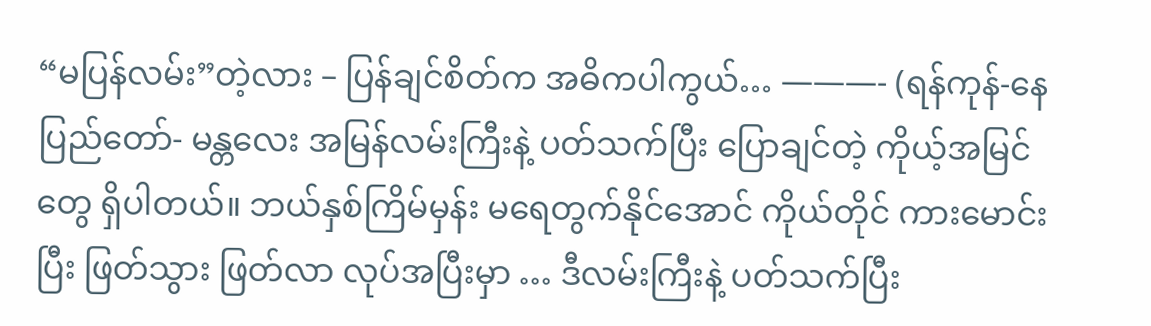“မပြန်လမ်း”တဲ့လား – ပြန်ချင်စိတ်က အဓိကပါကွယ်… ———- (ရန်ကုန်-နေပြည်တော်- မန္တလေး အမြန်လမ်းကြီးနဲ့ ပတ်သက်ပြီး ပြောချင်တဲ့ ကိုယ့်အမြင်တွေ ရှိပါတယ်။ ဘယ်နှစ်ကြိမ်မှန်း မရေတွက်နိုင်အောင် ကိုယ်တိုင် ကားမောင်းပြီး ဖြတ်သွား ဖြတ်လာ လုပ်အပြီးမှာ … ဒီလမ်းကြီးနဲ့ ပတ်သက်ပြီး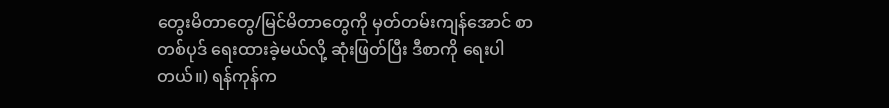တွေးမိတာတွေ/မြင်မိတာတွေကို မှတ်တမ်းကျန်အောင် စာတစ်ပုဒ် ရေးထားခဲ့မယ်လို့ ဆုံးဖြတ်ပြီး ဒီစာကို ရေးပါတယ်။) ရန်ကုန်က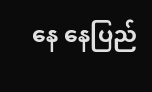နေ နေပြည်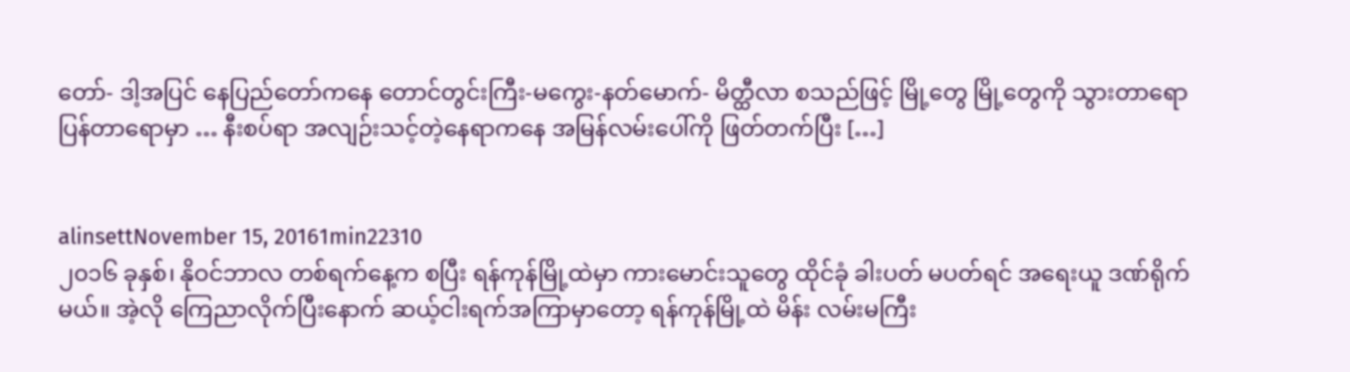တော်- ဒါ့အပြင် နေပြည်တော်ကနေ တောင်တွင်းကြီး-မကွေး-နတ်မောက်- မိတ္ထီလာ စသည်ဖြင့် မြို့တွေ မြို့တွေကို သွားတာရော ပြန်တာရောမှာ … နီးစပ်ရာ အလျဉ်းသင့်တဲ့နေရာကနေ အမြန်လမ်းပေါ်ကို ဖြတ်တက်ပြီး […]


alinsettNovember 15, 20161min22310
၂၀၁၆ ခုနှစ်၊ နိုဝင်ဘာလ တစ်ရက်နေ့က စပြီး ရန်ကုန်မြို့ထဲမှာ ကားမောင်းသူတွေ ထိုင်ခုံ ခါးပတ် မပတ်ရင် အရေးယူ ဒဏ်ရိုက်မယ်။ အဲ့လို ကြေညာလိုက်ပြီးနောက် ဆယ့်ငါးရက်အကြာမှာတော့ ရန်ကုန်မြို့ထဲ မိန်း လမ်းမကြီး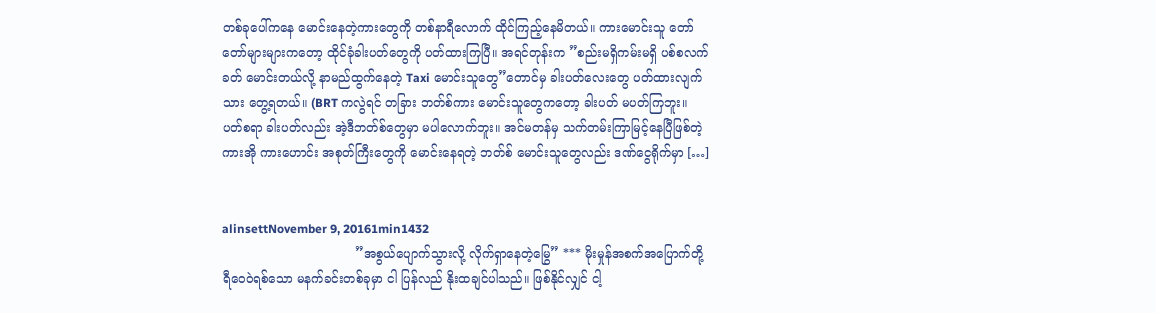တစ်ခုပေါ်ကနေ မောင်းနေတဲ့ကားတွေကို တစ်နာရီလောက် ထိုင်ကြည့်နေမိတယ်။ ကားမောင်းသူ တော်တော်များများကတော့ ထိုင်ခုံခါးပတ်တွေကို ပတ်ထားကြပြီ။ အရင်တုန်းက ”စည်းမရှိကမ်းမရှိ ပစ်စလက်ခတ် မောင်းတယ်လို့ နာမည်ထွက်နေတဲ့ Taxi မောင်းသူတွေ”တောင်မှ ခါးပတ်လေးတွေ ပတ်ထားလျက်သား တွေ့ရတယ်။ (BRT ကလွဲရင် တခြား ဘတ်စ်ကား မောင်းသူတွေကတော့ ခါးပတ် မပတ်ကြဘူး။ ပတ်စရာ ခါးပတ်လည်း အဲ့ဒီဘတ်စ်တွေမှာ မပါလောက်ဘူး။ အင်မတန်မှ သက်တမ်းကြာမြင့်နေပြီဖြစ်တဲ့ ကားအို ကားဟောင်း အစုတ်ကြီးတွေကို မောင်းနေရတဲ့ ဘတ်စ် မောင်းသူတွေလည်း ဒဏ်ငွေရိုက်မှာ […]


alinsettNovember 9, 20161min1432
                                  ”အစွယ်ပျောက်သွားလို့ လိုက်ရှာနေတဲ့မြွေ” *** မိုးမှုန်အစက်အပြောက်တို့ ရီဝေဝဲရစ်သော မနက်ခင်းတစ်ခုမှာ ငါ ပြန်လည် နိုးထချင်ပါသည်။ ဖြစ်နိုင်လျှင် ငါ့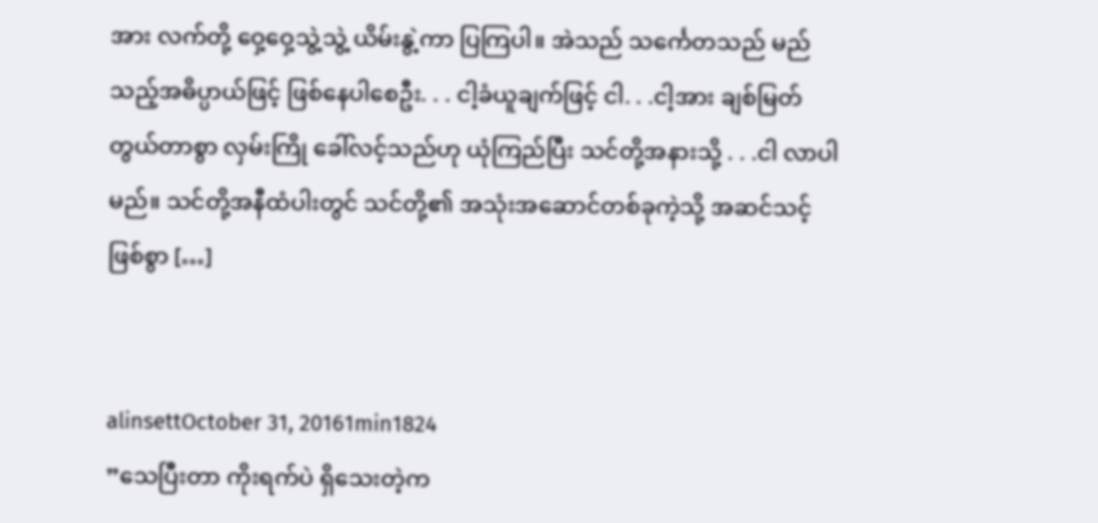အား လက်တို့ ဝှေ့ဝှေ့သွဲ့သွဲ့ ယိမ်းနွဲ့ကာ ပြကြပါ။ အဲသည် သင်္ကေတသည် မည်သည့်အဓိပ္ပာယ်ဖြင့် ဖြစ်နေပါစေဦး. . . ငါ့ခံယူချက်ဖြင့် ငါ. . .ငါ့အား ချစ်မြတ်တွယ်တာစွာ လှမ်းကြို ခေါ်လင့်သည်ဟု ယုံကြည်ပြီး သင်တို့အနားသို့ . . .ငါ လာပါမည်။ သင်တို့အနီထံပါးတွင် သင်တို့၏ အသုံးအဆောင်တစ်ခုကဲ့သို့ အဆင်သင့်ဖြစ်စွာ […]


alinsettOctober 31, 20161min1824
”သေပြီးတာ ကိုးရက်ပဲ ရှိသေးတဲ့က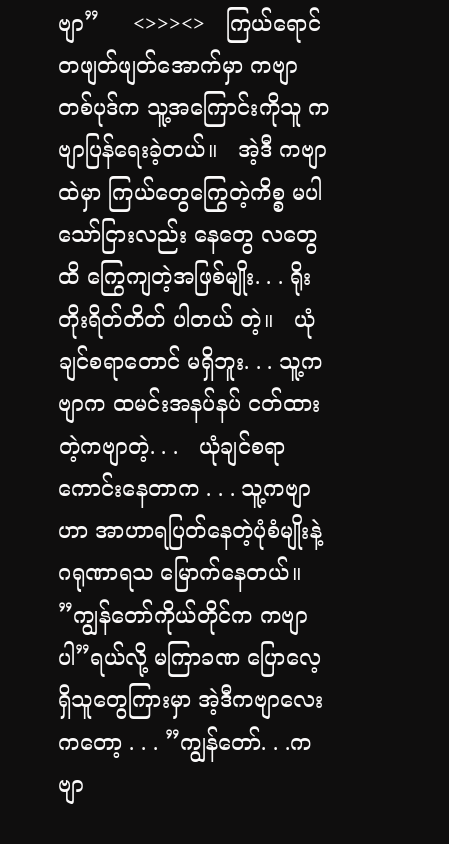ဗျာ”     <>>><>   ကြယ်ရောင်တဖျတ်ဖျတ်အောက်မှာ ကဗျာတစ်ပုဒ်က သူ့အကြောင်းကိုသူ ကဗျာပြန်ရေးခဲ့တယ်။   အဲ့ဒီ ကဗျာထဲမှာ ကြယ်တွေကြွေတဲ့ကိစ္စ မပါသော်ငြားလည်း နေတွေ လတွေထိ ကြွေကျတဲ့အဖြစ်မျိုး. . . ရိုးတိုးရိတ်တိတ် ပါတယ် တဲ့။   ယုံချင်စရာတောင် မရှိဘူး. . . သူ့ကဗျာက ထမင်းအနပ်နပ် ငတ်ထားတဲ့ကဗျာတဲ့. . .   ယုံချင်စရာကောင်းနေတာက . . . သူ့ကဗျာဟာ အာဟာရပြတ်နေတဲ့ပုံစံမျိုးနဲ့ ဂရုဏာရသ မြောက်နေတယ်။   ”ကျွန်တော်ကိုယ်တိုင်က ကဗျာပါ”ရယ်လို့ မကြာခဏ ပြောလေ့ရှိသူတွေကြားမှာ အဲ့ဒီကဗျာလေးကတော့ . . . ”ကျွန်တော်. . .ကဗျာ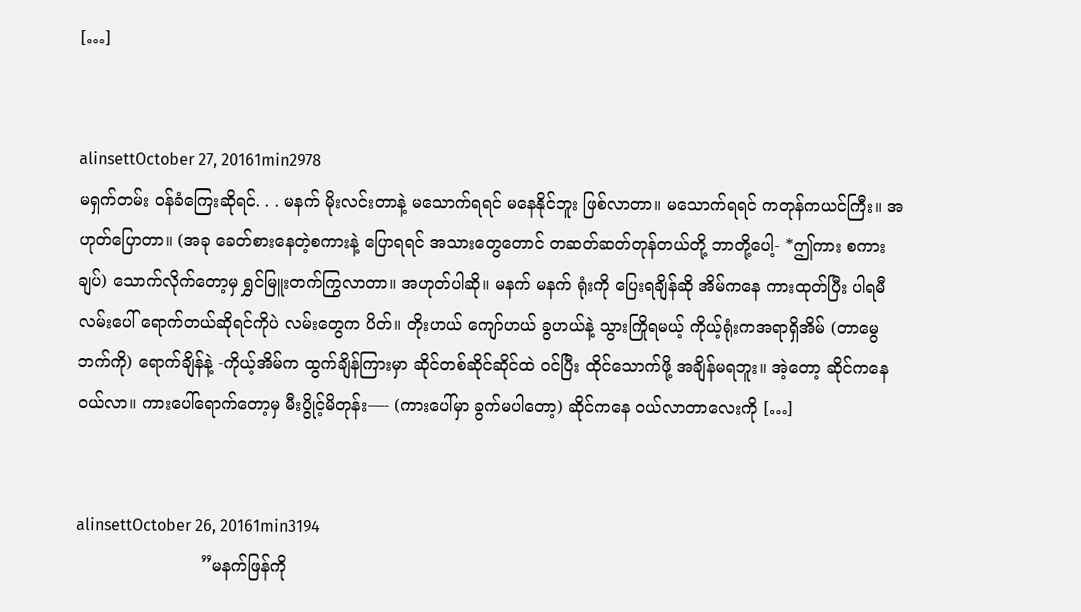[…]


alinsettOctober 27, 20161min2978
မရှက်တမ်း ဝန်ခံကြေးဆိုရင်. . . မနက် မိုးလင်းတာနဲ့ မသောက်ရရင် မနေနိုင်ဘူး ဖြစ်လာတာ။ မသောက်ရရင် ကတုန်ကယင်ကြီး။ အဟုတ်ပြောတာ။ (အခု ခေတ်စားနေတဲ့စကားနဲ့ ပြောရရင် အသားတွေတောင် တဆတ်ဆတ်တုန်တယ်တို့ ဘာတို့ပေါ့- *ဤကား စကားချပ်) သောက်လိုက်တော့မှ ရွှင်မြူးတက်ကြွလာတာ။ အဟုတ်ပါဆို။ မနက် မနက် ရုံးကို ပြေးရချိန်ဆို အိမ်ကနေ ကားထုတ်ပြီး ပါရမီလမ်းပေါ် ရောက်တယ်ဆိုရင်ကိုပဲ လမ်းတွေက ပိတ်။ တိုးဟယ် ကျော်ဟယ် ခွဟယ်နဲ့ သွားကြိုရမယ့် ကိုယ့်ရုံးကအရာရှိအိမ် (တာမွေဘက်ကို) ရောက်ချိန်နဲ့ -ကိုယ့်အိမ်က ထွက်ချိန်ကြားမှာ ဆိုင်တစ်ဆိုင်ဆိုင်ထဲ ဝင်ပြီး ထိုင်သောက်ဖို့ အချိန်မရဘူး။ အဲ့တော့ ဆိုင်ကနေ ဝယ်လာ။ ကားပေါ်ရောက်တော့မှ မီးပွိုင့်မိတုန်း—- (ကားပေါ်မှာ ခွက်မပါတော့) ဆိုင်ကနေ ဝယ်လာတာလေးကို […]


alinsettOctober 26, 20161min3194
                        ”မနက်ဖြန်ကို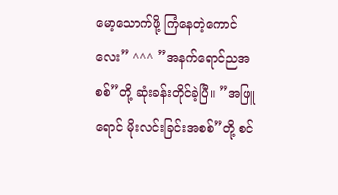မော့သောက်ဖို့ ကြံနေတဲ့ကောင်လေး” ^^^ ”အနက်ရောင်ညအစစ်”တို့ ဆုံးခန်းတိုင်ခဲ့ပြီ။ ”အဖြူရောင် မိုးလင်းခြင်းအစစ်”တို့ စင်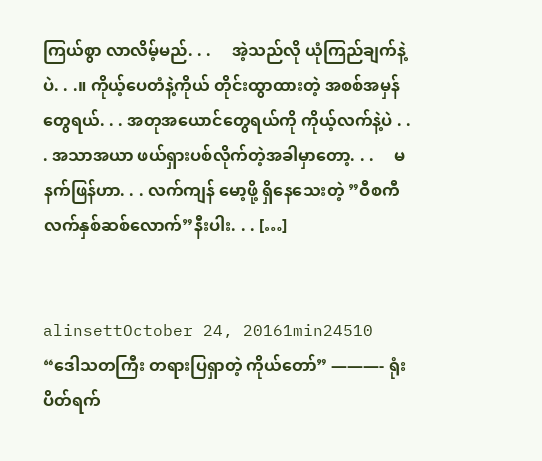ကြယ်စွာ လာလိမ့်မည်. . .     အဲ့သည်လို ယုံကြည်ချက်နဲ့ပဲ. . .။ ကိုယ့်ပေတံနဲ့ကိုယ် တိုင်းထွာထားတဲ့ အစစ်အမှန်တွေရယ်. . . အတုအယောင်တွေရယ်ကို ကိုယ့်လက်နဲ့ပဲ . . . အသာအယာ ဖယ်ရှားပစ်လိုက်တဲ့အခါမှာတော့. . .     မနက်ဖြန်ဟာ. . . လက်ကျန် မော့ဖို့ ရှိနေသေးတဲ့ ”ဝီစကီလက်နှစ်ဆစ်လောက်”နီးပါး. . . […]


alinsettOctober 24, 20161min24510
“ဒေါသတကြီး တရားပြရှာတဲ့ ကိုယ်တော်” ———- ရုံးပိတ်ရက်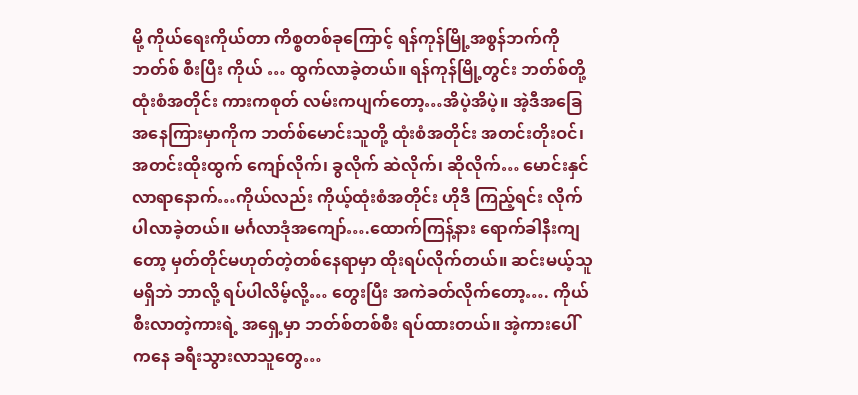မို့ ကိုယ်ရေးကိုယ်တာ ကိစ္စတစ်ခုကြောင့် ရန်ကုန်မြို့အစွန်ဘက်ကို ဘတ်စ် စီးပြီး ကိုယ် … ထွက်လာခဲ့တယ်။ ရန်ကုန်မြို့တွင်း ဘတ်စ်တို့ ထုံးစံအတိုင်း ကားကစုတ် လမ်းကပျက်တော့…အိပဲ့အိပဲ့။ အဲ့ဒီအခြေအနေကြားမှာကိုက ဘတ်စ်မောင်းသူတို့ ထုံးစံအတိုင်း အတင်းတိုးဝင်၊ အတင်းထိုးထွက် ကျော်လိုက်၊ ခွလိုက် ဆဲလိုက်၊ ဆိုလိုက်… မောင်းနှင်လာရာနောက်…ကိုယ်လည်း ကိုယ့်ထုံးစံအတိုင်း ဟိုဒီ ကြည့်ရင်း လိုက်ပါလာခဲ့တယ်။ မင်္ဂလာဒုံအကျော်….ထောက်ကြန့်နား ရောက်ခါနီးကျတော့ မှတ်တိုင်မဟုတ်တဲ့တစ်နေရာမှာ ထိုးရပ်လိုက်တယ်။ ဆင်းမယ့်သူ မရှိဘဲ ဘာလို့ ရပ်ပါလိမ့်လို့… တွေးပြီး အကဲခတ်လိုက်တော့…. ကိုယ် စီးလာတဲ့ကားရဲ့ အရှေ့မှာ ဘတ်စ်တစ်စီး ရပ်ထားတယ်။ အဲ့ကားပေါ်ကနေ ခရီးသွားလာသူတွေ…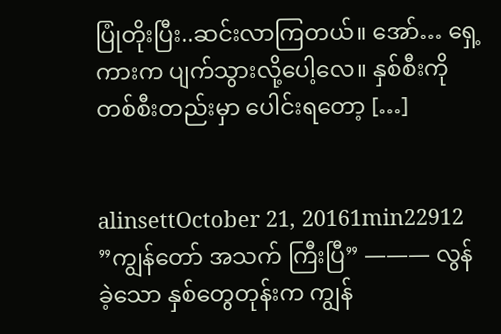ပြုံတိုးပြီး..ဆင်းလာကြတယ်။ အော်… ရှေ့ကားက ပျက်သွားလို့ပေါ့လေ။ နှစ်စီးကို တစ်စီးတည်းမှာ ပေါင်းရတော့ […]


alinsettOctober 21, 20161min22912
”ကျွန်တော် အသက် ကြီးပြီ” ——— လွန်ခဲ့သော နှစ်တွေတုန်းက ကျွန်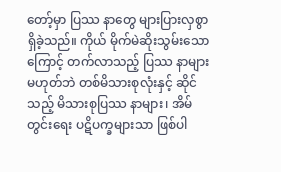တော့်မှာ ပြဿ နာတွေ များပြားလှစွာ ရှိခဲ့သည်။ ကိုယ် မိုက်မဲဆိုးသွမ်းသောကြောင့် တက်လာသည့် ပြဿ နာများ မဟုတ်ဘဲ တစ်မိသားစုလုံးနှင့် ဆိုင်သည့် မိသားစုပြဿ နာများ၊ အိမ်တွင်းရေး ပဋိပက္ခများသာ ဖြစ်ပါ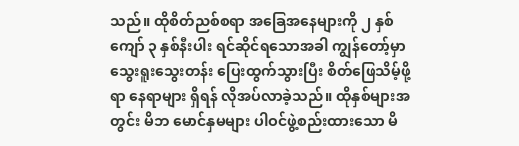သည်။ ထိုစိတ်ညစ်စရာ အခြေအနေများကို ၂ နှစ်ကျော် ၃ နှစ်နီးပါး ရင်ဆိုင်ရသောအခါ ကျွန်တော့်မှာ သွေးရူးသွေးတန်း ပြေးထွက်သွားပြီး စိတ်ဖြေသိမ့်ဖို့ရာ နေရာများ ရှိရန် လိုအပ်လာခဲ့သည်။ ထိုနှစ်များအတွင်း မိဘ မောင်နှမများ ပါဝင်ဖွဲ့စည်းထားသော မိ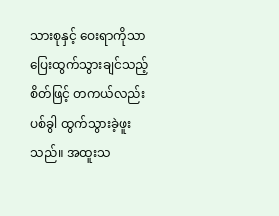သားစုနှင့် ဝေးရာကိုသာ ပြေးထွက်သွားချင်သည့်စိတ်ဖြင့် တကယ်လည်း ပစ်ခွါ ထွက်သွားခဲ့ဖူးသည်။ အထူးသ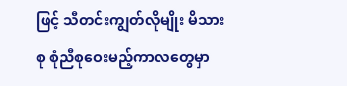ဖြင့် သီတင်းကျွတ်လိုမျိုး မိသားစု စုံညီစုဝေးမည့်ကာလတွေမှာ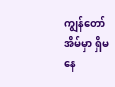ကျွန်တော် အိမ်မှာ ရှိမနေ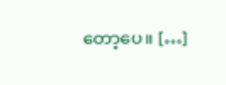တော့ပေ။ […]